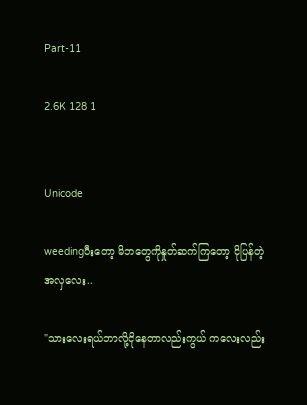Part-11

2.6K 128 1


Unicode

weedingပီးတော့ မိဘတွေကိုနှုတ်ဆက်ကြတော့ ငိုပြန်တဲ့အလှလေး..

"သားလေးရယ်ဘာလို့ငိုနေတာလည်းကွယ် ကလေးလည်း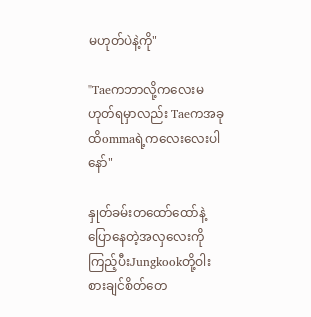မဟုတ်ပဲနဲ့ကို"

"Taeကဘာလို့ကလေးမဟုတ်ရမှာလည်း Taeကအခုထိommaရဲ့ကလေးလေးပါနော်"

နှုတ်ခမ်းတထော်ထော်နဲ့ပြောနေတဲ့အလှလေးကိုကြည့်ပီးJungkookတို့ဝါးစားချင်စိတ်တေ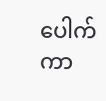ပေါက်ကာ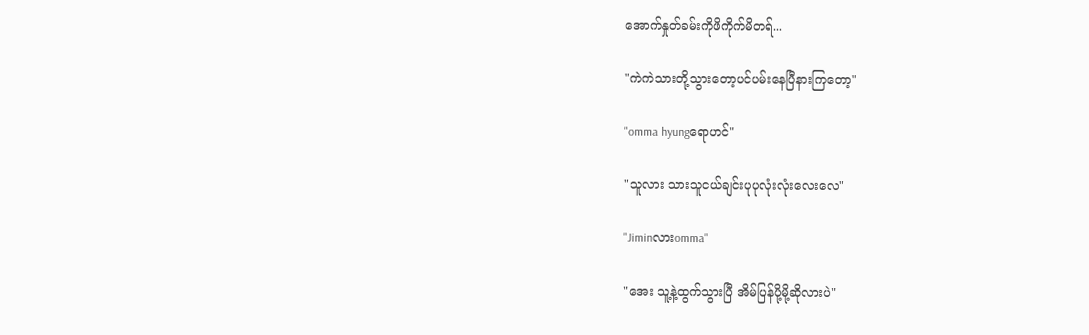အောက်နှုတ်ခမ်းကိုဖိကိုက်မိတရ်...

"ကဲကဲသားတို့သွားတော့ပင်ပမ်းနေပြီနားကြတော့"

"omma hyungရောဟင်"

"သူလား သားသူငယ်ချင်းပုပုလုံးလုံးလေးလေ"

"Jiminလားomma"

"အေး သူ့နဲ့ထွက်သွားပြီ အိမ်ပြန်ပို့မို့ဆိုလားပဲ"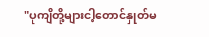"ပုကျိတို့များငါ့တောင်နှုတ်မ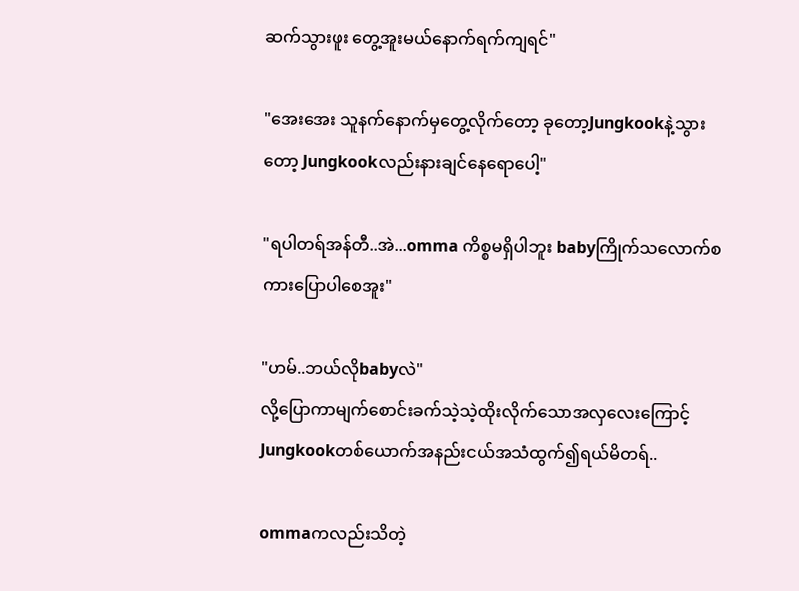ဆက်သွားဖူး တွေ့အူးမယ်နောက်ရက်ကျရင်"

"အေးအေး သူနက်နောက်မှတွေ့လိုက်တော့ ခုတော့Jungkookနဲ့သွားတော့ Jungkookလည်းနားချင်နေရောပေါ့"

"ရပါတရ်အန်တီ..အဲ...omma ကိစ္စမရှိပါဘူး babyကြိုက်သလောက်စကားပြောပါစေအူး"

"ဟမ်..ဘယ်လိုbabyလဲ"
လို့ပြောကာမျက်စောင်းခက်သဲ့သဲ့ထိုးလိုက်သောအလှလေးကြောင့်Jungkookတစ်ယောက်အနည်းငယ်အသံထွက်၍ရယ်မိတရ်..

ommaကလည်းသိတဲ့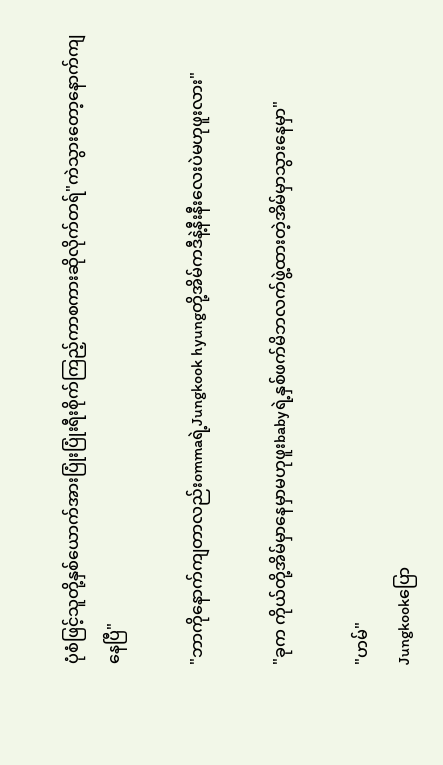ပုံစံဖြင့်သူတို့နှစ်ယောက်အားပြုံးပြုံးရီးစိုက်ကြည့်ကာစကားဆိုလိုက်တရ်"ကဲသွားတော့နောက်ကျနေပြီ"

"ဘာကိုနောက်ကျတာလည်းommaရဲ့Jungkook hyungတို့အိမ်ကဒီနဲ့နီးနီးလေးပဲမဟုဖူးလား"

"ခုက ကိုယ်တို့အိမ်မှာနေမှာမဟုဖူးbabyရဲ့နှစ်ဖက်မိဘလက်ဖွဲ့ထားတဲ့အိမ်မှာသွားနေမှာ"

"ဟမ်"
Jungkookပြော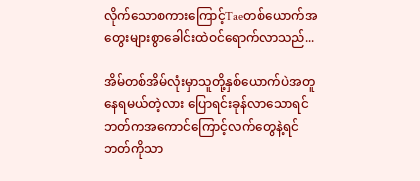လိုက်သောစကားကြောင့်Taeတစ်ယောက်အတွေးများစွာခေါင်းထဲဝင်ရောက်လာသည်...

အိမ်တစ်အိမ်လုံးမှာသူတို့နှစ်ယောက်ပဲအတူနေရမယ်တဲ့လား ပြောရင်းခုန်လာသောရင်ဘတ်ကအကောင်ကြောင့်လက်တွေနဲ့ရင်ဘတ်ကိုသာ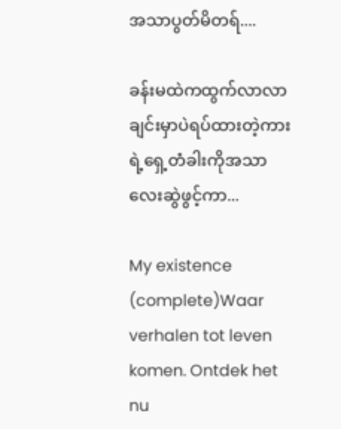အသာပွတ်မိတရ်....

ခန်းမထဲကထွက်လာလာချင်းမှာပဲရပ်ထားတဲ့ကားရဲ့ရှေ့တံခါးကိုအသာလေးဆွဲဖွင့်ကာ...

My existence (complete)Waar verhalen tot leven komen. Ontdek het nu